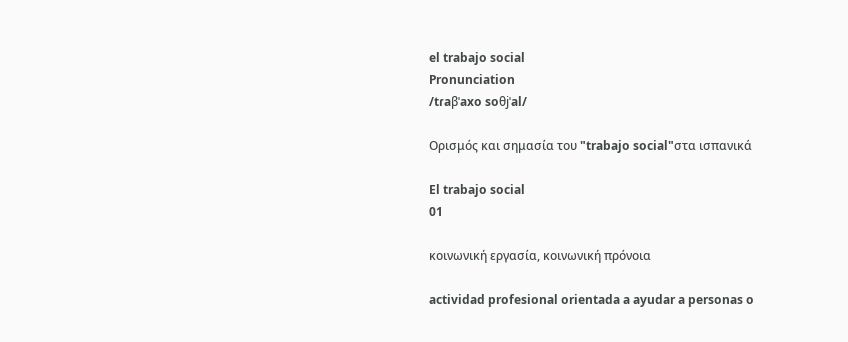el trabajo social
Pronunciation
/tɾaβˈaxo soθjˈal/

Ορισμός και σημασία του "trabajo social"στα ισπανικά

El trabajo social
01

κοινωνική εργασία, κοινωνική πρόνοια

actividad profesional orientada a ayudar a personas o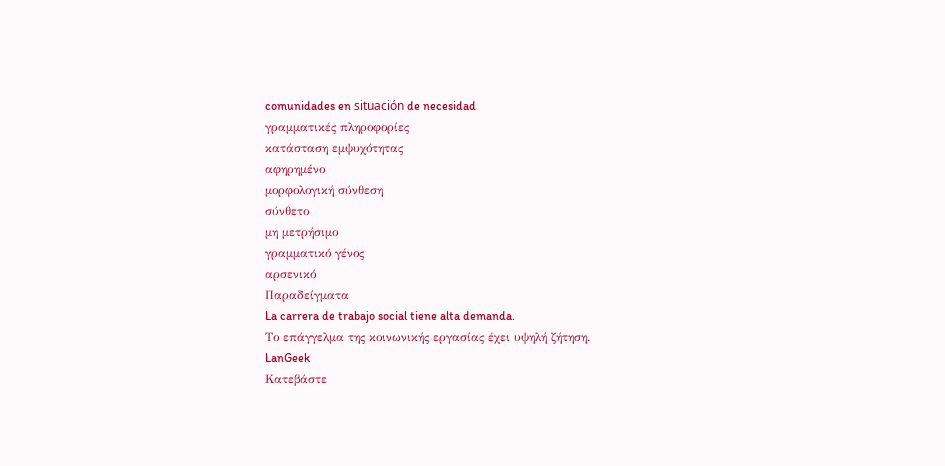comunidades en situación de necesidad
γραμματικές πληροφορίες
κατάσταση εμψυχότητας
αφηρημένο
μορφολογική σύνθεση
σύνθετο
μη μετρήσιμο
γραμματικό γένος
αρσενικό
Παραδείγματα
La carrera de trabajo social tiene alta demanda.
Το επάγγελμα της κοινωνικής εργασίας έχει υψηλή ζήτηση.
LanGeek
Κατεβάστε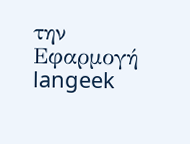την Εφαρμογή
langeek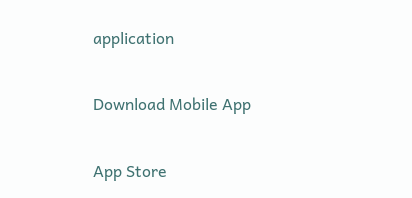application

Download Mobile App

App Store